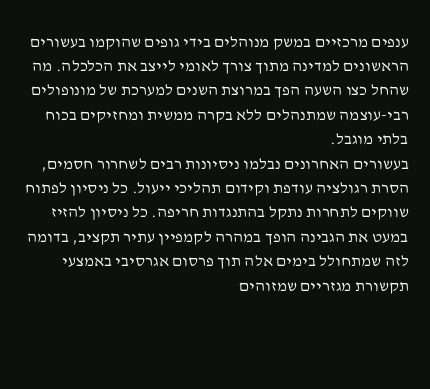ענפים מרכזיים במשק מנוהלים בידי גופים שהוקמו בעשורים הראשונים למדינה מתוך צורך לאומי לייצב את הכלכלה. מה שהחל כצו השעה הפך במרוצת השנים למערכת של מונופולים רבי-עוצמה שמתנהלים ללא בקרה ממשית ומחזיקים בכוח בלתי מוגבל.
בעשורים האחרונים נבלמו ניסיונות רבים לשחרור חסמים, הסרת רגולציה עודפת וקידום תהליכי ייעול. כל ניסיון לפתוח שווקים לתחרות נתקל בהתנגדות חריפה. כל ניסיון להזיז במעט את הגבינה הופך במהרה לקמפיין עתיר תקציב, בדומה לזה שמתחולל בימים אלה תוך פרסום אגרסיבי באמצעי תקשורת מגזריים שמזוהים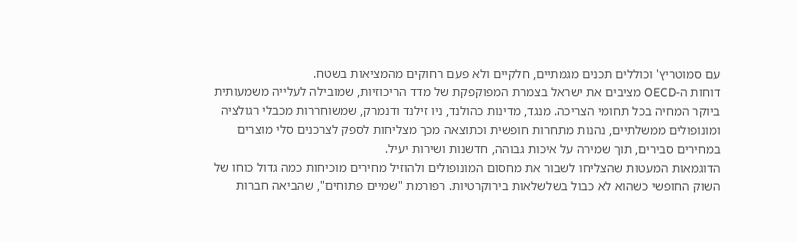עם סמוטריץ' וכוללים תכנים מגמתיים, חלקיים ולא פעם רחוקים מהמציאות בשטח.
דוחות ה-OECD מציבים את ישראל בצמרת המפוקפקת של מדד הריכוזיות, שמובילה לעלייה משמעותית ביוקר המחיה בכל תחומי הצריכה. מנגד, מדינות כהולנד, ניו זילנד ודנמרק, שמשוחררות מכבלי רגולציה ומונופולים ממשלתיים, נהנות מתחרות חופשית וכתוצאה מכך מצליחות לספק לצרכנים סלי מוצרים במחירים סבירים, תוך שמירה על איכות גבוהה, חדשנות ושירות יעיל.
הדוגמאות המעטות שהצליחו לשבור את מחסום המונופולים ולהוזיל מחירים מוכיחות כמה גדול כוחו של השוק החופשי כשהוא לא כבול בשלשלאות בירוקרטיות. רפורמת "שמיים פתוחים", שהביאה חברות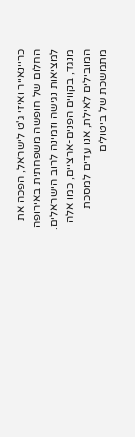כריינאייר ואיזי ג'ט לישראל, הפכה את החלום של חופשה משפחתית באירופה למציאות נגישה וזמינה לרוב הישראלים.
מנגד, בקווים הפנים-ארציים, כמו אלה המובילים לאילת, אנו עדים למסכת מתמשכת של ביטולים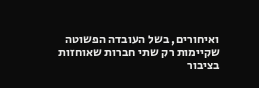ואיחורים, בשל העובדה הפשוטה שקיימות רק שתי חברות שאוחזות בציבור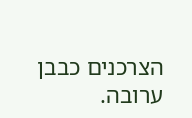הצרכנים כבבן ערובה.